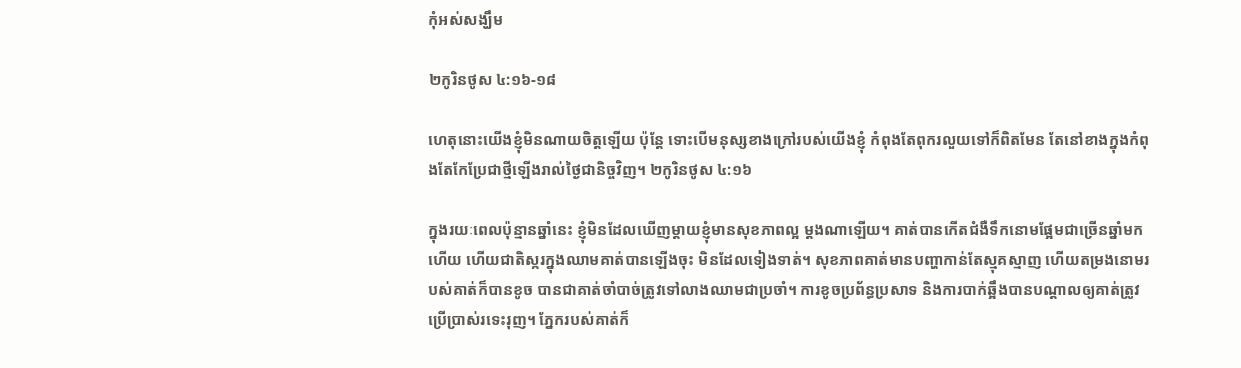កុំអស់សង្ឃឹម

២កូរិនថូស ៤:១៦-១៨

ហេតុនោះយើងខ្ញុំមិនណាយចិត្តឡើយ ប៉ុន្តែ ទោះបើមនុស្សខាងក្រៅរបស់យើងខ្ញុំ កំពុងតែពុករលួយទៅក៏ពិតមែន តែនៅខាងក្នុងកំពុងតែកែប្រែជាថ្មីឡើងរាល់ថ្ងៃជានិច្ចវិញ។ ២កូរិនថូស ៤:១៦

ក្នុងរយៈពេលប៉ុន្មានឆ្នាំនេះ ខ្ញុំមិនដែលឃើញម្តាយខ្ញុំមានសុខភាពល្អ ម្តងណាឡើយ។ គាត់បានកើតជំងឺទឹកនោមផ្អែមជាច្រើនឆ្នាំមកហើយ ហើយជាតិស្ករក្នុងឈាមគាត់បានឡើងចុះ មិនដែលទៀងទាត់។ សុខភាពគាត់មានបញ្ហាកាន់តែស្មុគស្មាញ ហើយតម្រងនោមរបស់គាត់ក៏បានខូច បានជាគាត់ចាំបាច់ត្រូវទៅលាងឈាមជាប្រចាំ។ ការខូចប្រព័ន្ធប្រសាទ និងការបាក់ឆ្អឹងបានបណ្តាលឲ្យគាត់ត្រូវប្រើប្រាស់រទេះរុញ។ ភ្នែករបស់គាត់ក៏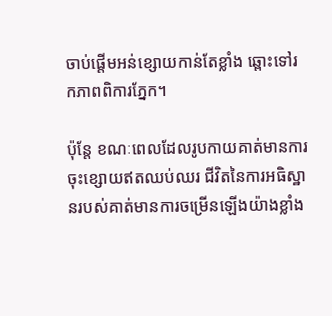ចាប់ផ្តើមអន់ខ្សោយកាន់តែខ្លាំង ឆ្ពោះទៅរកភាពពិការភ្នែក។

ប៉ុន្តែ ខណៈពេលដែលរូបកាយគាត់មានការចុះខ្សោយឥតឈប់ឈរ ជីវិតនៃការអធិស្ឋានរបស់គាត់មានការចម្រើនឡើងយ៉ាងខ្លាំង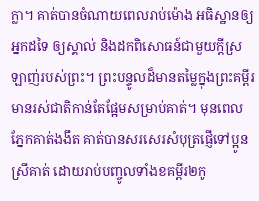ក្លា។ គាត់បានចំណាយពេលរាប់ម៉ោង អធិស្ឋានឲ្យអ្នកដទៃ ឲ្យស្គាល់ និងដកពិសោធន៍ជាមួយក្តីស្រឡាញ់របស់ព្រះ។ ព្រះបន្ទូលដ៏មានតម្លៃក្នុងព្រះគម្ពីរ មានរស់ជាតិកាន់តែផ្អែមសម្រាប់គាត់។ មុនពេលភ្នែកគាត់ងងឹត គាត់បានសរសេរសំបុត្រផ្ញើទៅប្អូនស្រីគាត់ ដោយរាប់បញ្ចូលទាំងខគម្ពីរ២កូ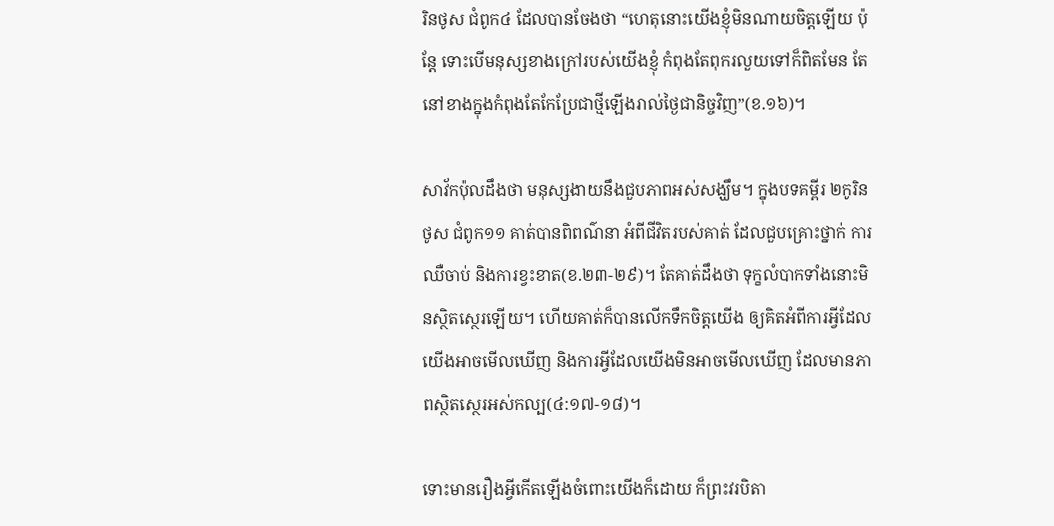រិនថូស ជំពូក៤ ដែលបានចែងថា “ហេតុនោះយើងខ្ញុំមិនណាយចិត្តឡើយ ប៉ុន្តែ ទោះបើមនុស្សខាងក្រៅរបស់យើងខ្ញុំ កំពុងតែពុករលួយទៅក៏ពិតមែន តែនៅខាងក្នុងកំពុងតែកែប្រែជាថ្មីឡើងរាល់ថ្ងៃជានិច្ចវិញ”(ខ.១៦)។

សាវ័កប៉ុលដឹងថា មនុស្សងាយនឹងជួបភាពអស់សង្ឃឹម។ ក្នុងបទគម្ពីរ ២កូរិនថូស ជំពូក១១ គាត់បានពិពណ៌នា អំពីជីវិតរបស់គាត់ ដែលជួបគ្រោះថ្នាក់ ការឈឺចាប់ និងការខ្វះខាត(ខ.២៣-២៩)។ តែគាត់ដឹងថា ទុក្ខលំបាកទាំងនោះមិនស្ថិតស្ថេរឡើយ។ ហើយគាត់ក៏បានលើកទឹកចិត្តយើង ឲ្យគិតអំពីការអ្វីដែលយើងអាចមើលឃើញ និងការអ្វីដែលយើងមិនអាចមើលឃើញ ដែលមានភាពស្ថិតស្ថេរអស់កល្ប(៤:១៧-១៨)។

ទោះមានរឿងអ្វីកើតឡើងចំពោះយើងក៏ដោយ ក៏ព្រះវរបិតា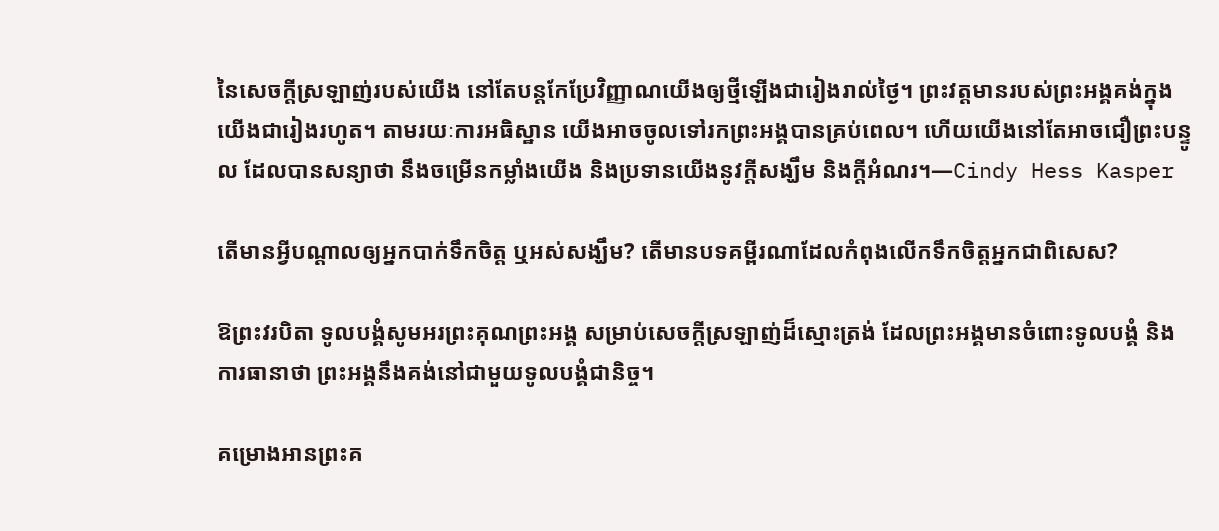នៃសេចក្តីស្រឡាញ់របស់យើង នៅតែបន្តកែប្រែវិញ្ញាណយើងឲ្យថ្មីឡើងជារៀងរាល់ថ្ងៃ។ ព្រះវត្តមានរបស់ព្រះអង្គគង់ក្នុងយើងជារៀងរហូត។ តាមរយៈការអធិស្ឋាន យើងអាចចូលទៅរកព្រះអង្គបានគ្រប់ពេល។ ហើយយើងនៅតែអាចជឿព្រះបន្ទូល ដែលបានសន្យាថា នឹងចម្រើនកម្លាំងយើង និងប្រទានយើងនូវក្តីសង្ឃឹម និងក្តីអំណរ។—Cindy Hess Kasper

តើមានអ្វីបណ្តាលឲ្យអ្នកបាក់ទឹកចិត្ត ឬអស់សង្ឃឹម? តើមានបទគម្ពីរណាដែលកំពុងលើកទឹកចិត្តអ្នកជាពិសេស?

ឱព្រះវរបិតា ទូលបង្គំសូមអរព្រះគុណព្រះអង្គ សម្រាប់សេចក្តីស្រឡាញ់ដ៏ស្មោះត្រង់ ដែលព្រះអង្គមានចំពោះទូលបង្គំ និងការធានាថា ព្រះអង្គនឹងគង់នៅជាមួយទូលបង្គំជានិច្ច។

គម្រោងអានព្រះគ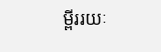ម្ពីររយៈ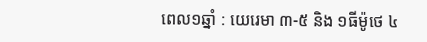ពេល១ឆ្នាំ : យេរេមា ៣-៥ និង ១ធីម៉ូថេ ៤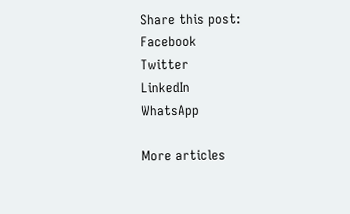Share this post:
Facebook
Twitter
LinkedIn
WhatsApp

More articles